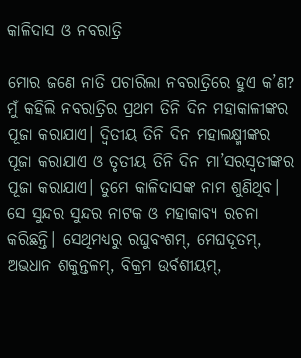କାଳିଦାସ ଓ ନବରାତ୍ରି

ମୋର ଜଣେ ନାତି ପଚାରିଲା ନବରାତ୍ରିରେ ହୁଏ କ’ଣ? ମୁଁ କହିଲି ନବରାତ୍ରିର ପ୍ରଥମ ତିନି ଦିନ ମହାକାଳୀଙ୍କର ପୂଜା କରାଯାଏ। ଦ୍ୱିତୀୟ ତିନି ଦିନ ମହାଲକ୍ଷ୍ମୀଙ୍କର ପୂଜା କରାଯାଏ ଓ ତୃତୀୟ ତିନି ଦିନ ମା’ସରସ୍ବତୀଙ୍କର ପୂଜା କରାଯାଏ। ତୁମେ କାଳିଦାସଙ୍କ ନାମ ଶୁଣିଥିବ। ସେ ସୁନ୍ଦର ସୁନ୍ଦର ନାଟକ ଓ ମହାକାବ୍ୟ ରଚନା କରିଛନ୍ତି। ସେଥିମଧ୍ୟରୁ ରଘୁବଂଶମ୍‌, ମେଘଦୂତମ୍‌, ଅଭଧାନ ଶକୁନ୍ତଳମ୍‌, ବିକ୍ରମ ଉର୍ବଶୀୟମ୍‌,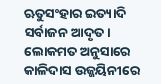ଋତୁସଂହାର ଇତ୍ୟାଦି ସର୍ବାଜନ ଆଦୃତ। ଲୋକମତ ଅନୁସାରେ କାଳିଦାସ ଉଜ୍ଜୟିନୀରେ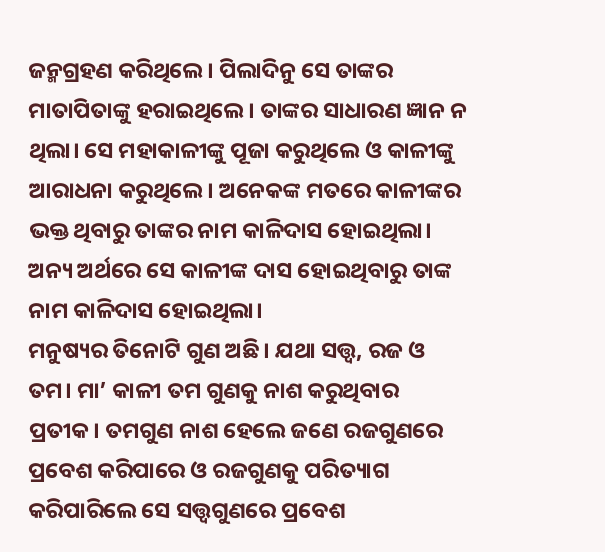ଜନ୍ମଗ୍ରହଣ କରିଥିଲେ। ପିଲାଦିନୁ ସେ ତାଙ୍କର ମାତାପିତାଙ୍କୁ ହରାଇଥିଲେ। ତାଙ୍କର ସାଧାରଣ ଜ୍ଞାନ ନ ଥିଲା। ସେ ମହାକାଳୀଙ୍କୁ ପୂଜା କରୁଥିଲେ ଓ କାଳୀଙ୍କୁ ଆରାଧନା କରୁଥିଲେ। ଅନେକଙ୍କ ମତରେ କାଳୀଙ୍କର ଭକ୍ତ ଥିବାରୁ ତାଙ୍କର ନାମ କାଳିଦାସ ହୋଇଥିଲା। ଅନ୍ୟ ଅର୍ଥରେ ସେ କାଳୀଙ୍କ ଦାସ ହୋଇଥିବାରୁ ତାଙ୍କ ନାମ କାଳିଦାସ ହୋଇଥିଲା।
ମନୁଷ୍ୟର ତିନୋଟି ଗୁଣ ଅଛି। ଯଥା ସତ୍ତ୍ୱ, ରଜ ଓ ତମ। ମା’ କାଳୀ ତମ ଗୁଣକୁ ନାଶ କରୁଥିବାର ପ୍ରତୀକ। ତମଗୁଣ ନାଶ ହେଲେ ଜଣେ ରଜଗୁଣରେ ପ୍ରବେଶ କରିପାରେ ଓ ରଜଗୁଣକୁ ପରିତ୍ୟାଗ କରିପାରିଲେ ସେ ସତ୍ତ୍ୱଗୁଣରେ ପ୍ରବେଶ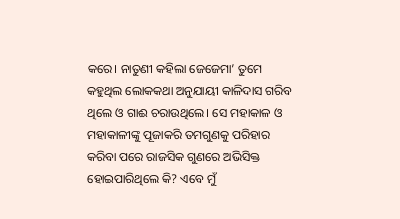କରେ। ନାତୁଣୀ କହିଲା ଜେଜେମା’ ତୁମେ କହୁଥିଲ ଲୋକକଥା ଅନୁଯାୟୀ କାଳିଦାସ ଗରିବ ଥିଲେ ଓ ଗାଈ ଚରାଉଥିଲେ। ସେ ମହାକାଳ ଓ ମହାକାଳୀଙ୍କୁ ପୂଜାକରି ତମଗୁଣକୁ ପରିହାର କରିବା ପରେ ରାଜସିକ ଗୁଣରେ ଅଭିସିକ୍ତ ହୋଇପାରିଥିଲେ କି? ଏବେ ମୁଁ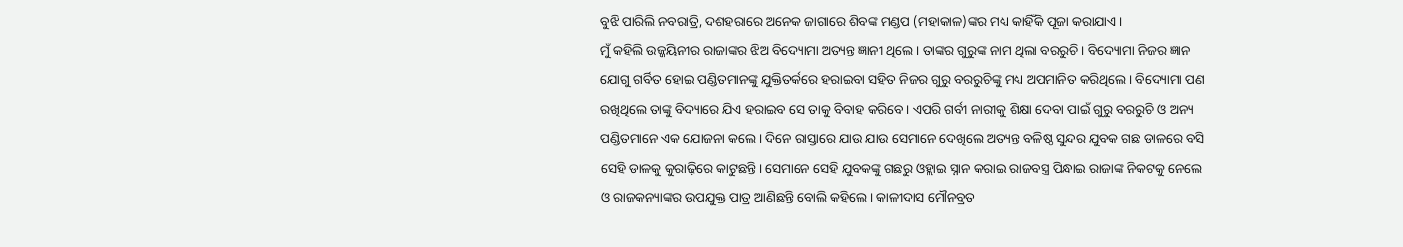ବୁଝି ପାରିଲି ନବରାତ୍ରି, ଦଶହରାରେ ଅନେକ ଜାଗାରେ ଶିବଙ୍କ ମଣ୍ଡପ (ମହାକାଳ)ଙ୍କର ମଧ୍ୟ କାହିଁକି ପୂଜା କରାଯାଏ।
ମୁଁ କହିଲି ଉଜ୍ଜୟିନୀର ରାଜାଙ୍କର ଝିଅ ବିଦ୍ୟୋମା ଅତ୍ୟନ୍ତ ଜ୍ଞାନୀ ଥିଲେ। ତାଙ୍କର ଗୁରୁଙ୍କ ନାମ ଥିଲା ବରରୁଚି। ବିଦ୍ୟୋମା ନିଜର ଜ୍ଞାନ ଯୋଗୁ ଗର୍ବିତ ହୋଇ ପଣ୍ଡିତମାନଙ୍କୁ ଯୁକ୍ତିତର୍କରେ ହରାଇବା ସହିତ ନିଜର ଗୁରୁ ବରରୁଚିଙ୍କୁ ମଧ୍ୟ ଅପମାନିତ କରିଥିଲେ। ବିଦ୍ୟୋମା ପଣ ରଖିଥିଲେ ତାଙ୍କୁ ବିଦ୍ୟାରେ ଯିଏ ହରାଇବ ସେ ତାକୁ ବିବାହ କରିବେ। ଏପରି ଗର୍ବୀ ନାରୀକୁ ଶିକ୍ଷା ଦେବା ପାଇଁ ଗୁରୁ ବରରୁଚି ଓ ଅନ୍ୟ ପଣ୍ଡିତମାନେ ଏକ ଯୋଜନା କଲେ। ଦିନେ ରାସ୍ତାରେ ଯାଉ ଯାଉ ସେମାନେ ଦେଖିଲେ ଅତ୍ୟନ୍ତ ବଳିଷ୍ଠ ସୁନ୍ଦର ଯୁବକ ଗଛ ଡାଳରେ ବସି ସେହି ଡାଳକୁ କୁରାଢ଼ିରେ କାଟୁଛନ୍ତି। ସେମାନେ ସେହି ଯୁବକଙ୍କୁ ଗଛରୁ ଓହ୍ଲାଇ ସ୍ନାନ କରାଇ ରାଜବସ୍ତ୍ର ପିନ୍ଧାଇ ରାଜାଙ୍କ ନିକଟକୁ ନେଲେ ଓ ରାଜକନ୍ୟାଙ୍କର ଉପଯୁକ୍ତ ପାତ୍ର ଆଣିଛନ୍ତି ବୋଲି କହିଲେ। କାଳୀଦାସ ମୌନବ୍ରତ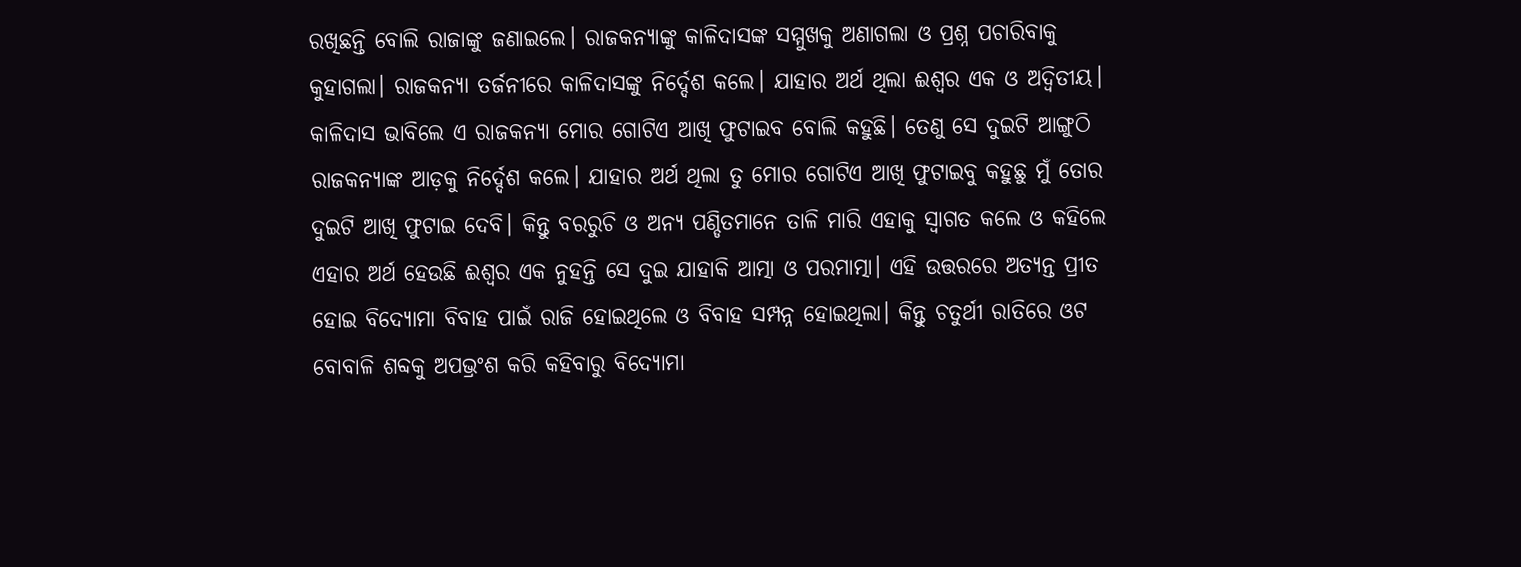ରଖିଛନ୍ତି ବୋଲି ରାଜାଙ୍କୁ ଜଣାଇଲେ। ରାଜକନ୍ୟାଙ୍କୁ କାଳିଦାସଙ୍କ ସମ୍ମୁଖକୁ ଅଣାଗଲା ଓ ପ୍ରଶ୍ନ ପଚାରିବାକୁ କୁହାଗଲା। ରାଜକନ୍ୟା ତର୍ଜନୀରେ କାଳିଦାସଙ୍କୁ ନିର୍ଦ୍ଦେଶ କଲେ। ଯାହାର ଅର୍ଥ ଥିଲା ଈଶ୍ୱର ଏକ ଓ ଅଦ୍ୱିତୀୟ। କାଳିଦାସ ଭାବିଲେ ଏ ରାଜକନ୍ୟା ମୋର ଗୋଟିଏ ଆଖି ଫୁଟାଇବ ବୋଲି କହୁଛି। ତେଣୁ ସେ ଦୁଇଟି ଆଙ୍ଗୁଠି ରାଜକନ୍ୟାଙ୍କ ଆଡ଼କୁ ନିର୍ଦ୍ଦେଶ କଲେ। ଯାହାର ଅର୍ଥ ଥିଲା ତୁ ମୋର ଗୋଟିଏ ଆଖି ଫୁଟାଇବୁ କହୁଛୁ ମୁଁ ତୋର ଦୁଇଟି ଆଖି ଫୁଟାଇ ଦେବି। କିନ୍ତୁ ବରରୁଚି ଓ ଅନ୍ୟ ପଣ୍ଡିତମାନେ ତାଳି ମାରି ଏହାକୁ ସ୍ବାଗତ କଲେ ଓ କହିଲେ ଏହାର ଅର୍ଥ ହେଉଛି ଈଶ୍ୱର ଏକ ନୁହନ୍ତି ସେ ଦୁଇ ଯାହାକି ଆତ୍ମା ଓ ପରମାତ୍ମା। ଏହି ଉତ୍ତରରେ ଅତ୍ୟନ୍ତ ପ୍ରୀତ ହୋଇ ବିଦ୍ୟୋମା ବିବାହ ପାଇଁ ରାଜି ହୋଇଥିଲେ ଓ ବିବାହ ସମ୍ପନ୍ନ ହୋଇଥିଲା। କିନ୍ତୁ ଚତୁର୍ଥୀ ରାତିରେ ଓଟ ବୋବାଳି ଶବ୍ଦକୁ ଅପଭ୍ରଂଶ କରି କହିବାରୁ ବିଦ୍ୟୋମା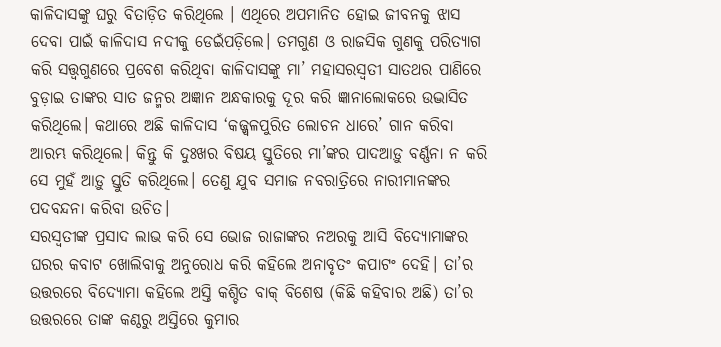କାଳିଦାସଙ୍କୁ ଘରୁ ବିତାଡ଼ିତ କରିଥିଲେ । ଏଥିରେ ଅପମାନିତ ହୋଇ ଜୀବନକୁ ଝାସ ଦେବା ପାଇଁ କାଳିଦାସ ନଦୀକୁ ଡେଇଁପଡ଼ିଲେ। ତମଗୁଣ ଓ ରାଜସିକ ଗୁଣକୁ ପରିତ୍ୟାଗ କରି ସତ୍ତ୍ୱଗୁଣରେ ପ୍ରବେଶ କରିଥିବା କାଳିଦାସଙ୍କୁ ମା’ ମହାସରସ୍ବତୀ ସାତଥର ପାଣିରେ ବୁଡ଼ାଇ ତାଙ୍କର ସାତ ଜନ୍ମର ଅଜ୍ଞାନ ଅନ୍ଧକାରକୁ ଦୂର କରି ଜ୍ଞାନାଲୋକରେ ଉଦ୍ଭାସିତ କରିଥିଲେ। କଥାରେ ଅଛି କାଳିଦାସ ‘କଜ୍ଜ୍ୱଳପୁରିତ ଲୋଚନ ଧାରେ’ ଗାନ କରିବା ଆରମ୍ଭ କରିଥିଲେ। କିନ୍ତୁ କି ଦୁଃଖର ବିଷୟ ସ୍ତୁତିରେ ମା’ଙ୍କର ପାଦଆଡ଼ୁ ବର୍ଣ୍ଣନା ନ କରି ସେ ମୁହଁ ଆଡ଼ୁ ସ୍ତୁତି କରିଥିଲେ। ତେଣୁ ଯୁବ ସମାଜ ନବରାତ୍ରିରେ ନାରୀମାନଙ୍କର ପଦବନ୍ଦନା କରିବା ଉଚିତ।
ସରସ୍ବତୀଙ୍କ ପ୍ରସାଦ ଲାଭ କରି ସେ ଭୋଜ ରାଜାଙ୍କର ନଅରକୁ ଆସି ବିଦ୍ୟୋମାଙ୍କର ଘରର କବାଟ ଖୋଲିବାକୁ ଅନୁରୋଧ କରି କହିଲେ ଅନାବୃତଂ କପାଟଂ ଦେହି। ତା’ର ଉତ୍ତରରେ ବିଦ୍ୟୋମା କହିଲେ ଅସ୍ତି କଶ୍ଚିତ ବାକ୍‌ ବିଶେଷ (କିଛି କହିବାର ଅଛି) ତା’ର ଉତ୍ତରରେ ତାଙ୍କ କଣ୍ଠରୁ ଅସ୍ତିରେ କୁମାର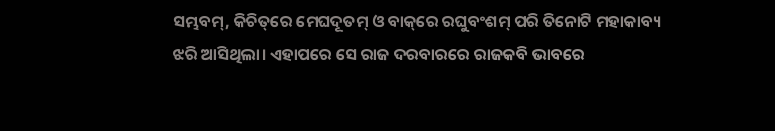ସମ୍ଭବମ୍‌, କିଚିତ୍‌ରେ ମେଘଦୂତମ୍‌ ଓ ବାକ୍‌ରେ ରଘୁବଂଶମ୍‌ ପରି ତିନୋଟି ମହାକାବ୍ୟ ଝରି ଆସିଥିଲା। ଏହାପରେ ସେ ରାଜ ଦରବାରରେ ରାଜକବି ଭାବରେ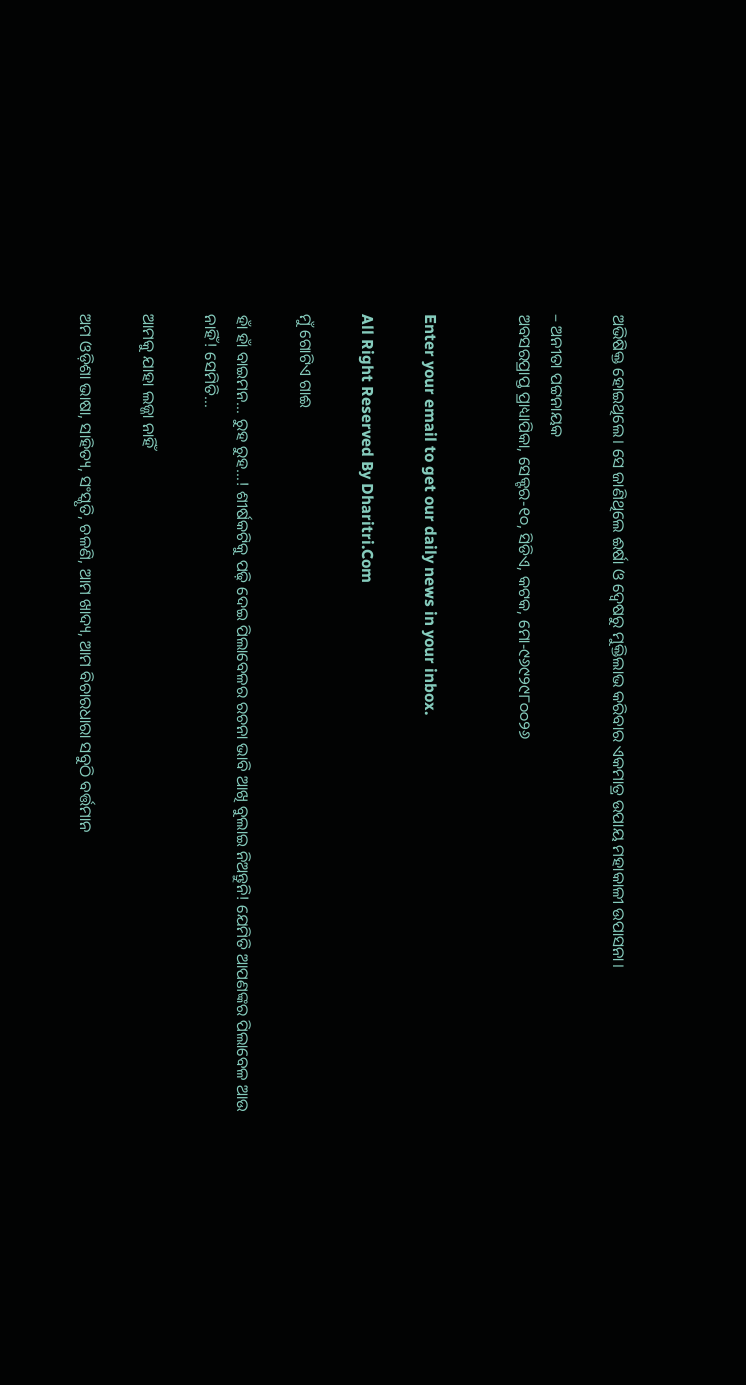ଅଭିଷିକ୍ତ ହୋଇଥିଲେ। ସେ ଜାଣିଥିଲେ ଈର୍ଷା ଓ ଦ୍ୱେଷରୁ ମୁକ୍ତିଲାଭ କରିବାର ଏକମାତ୍ର ଉପାୟ ମହାକାଳୀ ଉପାସନା।

– ଅନୀତା ପଟ୍ଟନାୟକ
ଅବସରପ୍ରାପ୍ତ ପ୍ରାଧ୍ୟାପିକା, ସେକ୍ଟର-୧୦, ସିଡିଏ, କଟକ, ମୋ-୯୬୯୨୯୮୦୦୨୬


Enter your email to get our daily news in your inbox.

All Right Reserved By Dharitri.Com

ମୁଁ ଗୋଟିଏ ଗାଈ

ହାଁ ହାଁ ବାଇମନ… ରୁହ ରୁହ…! ଶୀର୍ଷକଟିକୁ ପଢ଼ି ଦେଇ ପିଲାବେଳର ରଚନା ଭାବି ଆଖି ବୁଲାଇ ନିଅନ୍ତୁନି! ଯେମିତି ଆପଣଙ୍କର ପିଲାବେଳ ଆଉ ନାହିଁ! ସେମିତି…

ଆମକୁ ଯାହା ଲଜ୍ଜା ନାହିଁ

ଅମ ଓଡ଼ିଶା ଭାଷା, ସାହିତ୍ୟ, ସଂସ୍କୃତି, ଚଳଣି, ଆମ ଖାଦ୍ୟ, ଆମ ବିଚାରଧାରା ସବୁଠି ବର୍ତ୍ତମାନ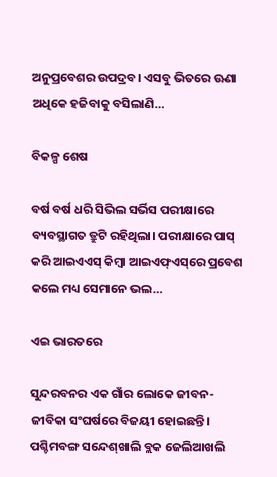ଅନୁପ୍ରବେଶର ଉପଦ୍ରବ। ଏସବୁ ଭିତରେ ଊଣା ଅଧିକେ ହଜିବାକୁ ବସିଲାଣି…

ବିକଳ୍ପ ଶେଷ

ବର୍ଷ ବର୍ଷ ଧରି ସିଭିଲ ସର୍ଭିସ ପରୀକ୍ଷାରେ ବ୍ୟବସ୍ଥାଗତ ତ୍ରୁଟି ରହିଥିଲା। ପରୀକ୍ଷାରେ ପାସ୍‌ କରି ଆଇଏଏସ୍‌ କିମ୍ବା ଆଇଏଫ୍‌ଏସ୍‌ରେ ପ୍ରବେଶ କଲେ ମଧ୍ୟ ସେମାନେ ଭଲ…

ଏଇ ଭାରତରେ

ସୁନ୍ଦରବନର ଏକ ଗାଁର ଲୋକେ ଜୀବନ-ଜୀବିକା ସଂଘର୍ଷରେ ବିଜୟୀ ହୋଇଛନ୍ତି। ପଶ୍ଚିମବଙ୍ଗ ସନ୍ଦେଶ୍‌ଖାଲି ବ୍ଲକ ଜେଲିଆଖଲି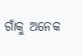ଗାଁକୁ ଅନେକ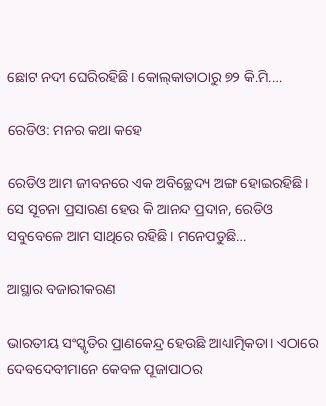ଛୋଟ ନଦୀ ଘେରିରହିଛି। କୋଲ୍‌କାତାଠାରୁ ୭୨ କି.ମି.…

ରେଡିଓ: ମନର କଥା କହେ

ରେଡିଓ ଆମ ଜୀବନରେ ଏକ ଅବିଚ୍ଛେଦ୍ୟ ଅଙ୍ଗ ହୋଇରହିଛି। ସେ ସୂଚନା ପ୍ରସାରଣ ହେଉ କି ଆନନ୍ଦ ପ୍ରଦାନ, ରେଡିଓ ସବୁବେଳେ ଆମ ସାଥିରେ ରହିଛି। ମନେପଡୁଛି…

ଆସ୍ଥାର ବଜାରୀକରଣ

ଭାରତୀୟ ସଂସ୍କୃତିର ପ୍ରାଣକେନ୍ଦ୍ର ହେଉଛି ଆଧ୍ୟାତ୍ମିକତା। ଏଠାରେ ଦେବଦେବୀମାନେ କେବଳ ପୂଜାପାଠର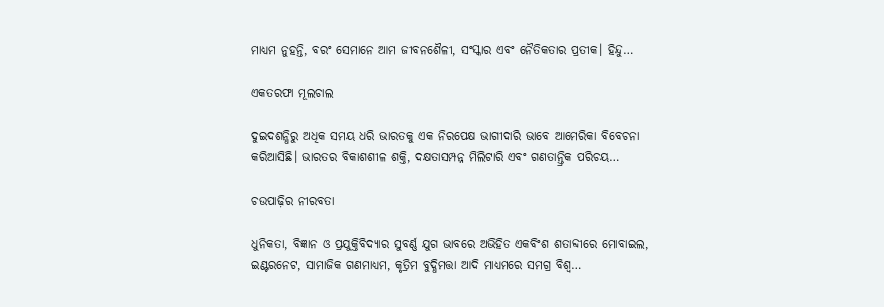ମାଧ୍ୟମ ନୁହନ୍ତି, ବରଂ ସେମାନେ ଆମ ଜୀବନଶୈଳୀ, ସଂସ୍କାର ଏବଂ ନୈତିକତାର ପ୍ରତୀକ। ହିନ୍ଦୁ…

ଏକତରଫା ମୂଲଚାଲ

ଦୁଇଦଶନ୍ଧିରୁ ଅଧିକ ସମୟ ଧରି ଭାରତକୁ ଏକ ନିରପେକ୍ଷ ଭାଗୀଦାରି ଭାବେ ଆମେରିକା ବିବେଚନା କରିଆସିଛି। ଭାରତର ବିକାଶଶୀଳ ଶକ୍ତି, ଦକ୍ଷତାସମ୍ପନ୍ନ ମିଲିଟାରି ଏବଂ ଗଣତାନ୍ତ୍ରିକ ପରିଚୟ…

ଚଉପାଢ଼ିର ନୀରବତା

ଧୁନିକତା, ବିଜ୍ଞାନ ଓ ପ୍ରଯୁକ୍ତିବିଦ୍ୟାର ସୁବର୍ଣ୍ଣ ଯୁଗ ଭାବରେ ଅଭିହିତ ଏକବିଂଶ ଶତାବ୍ଦୀରେ ମୋବାଇଲ, ଇଣ୍ଟରନେଟ, ସାମାଜିକ ଗଣମାଧ୍ୟମ, କୃତ୍ରିମ ବୁଦ୍ଧିମତ୍ତା ଆଦି ମାଧ୍ୟମରେ ସମଗ୍ର ବିଶ୍ୱ…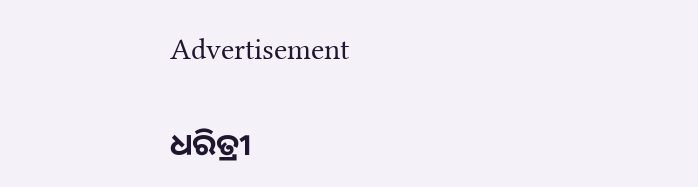Advertisement

ଧରିତ୍ରୀ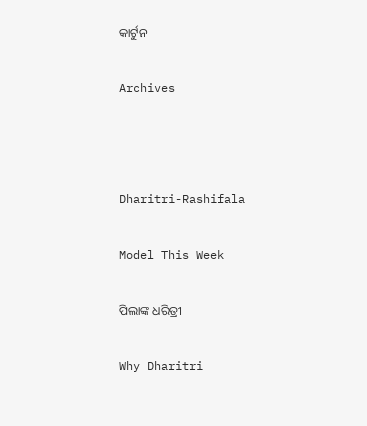କାର୍ଟୁନ

Archives



Dharitri-Rashifala

Model This Week

ପିଲାଙ୍କ ଧରିତ୍ରୀ

Why Dharitri